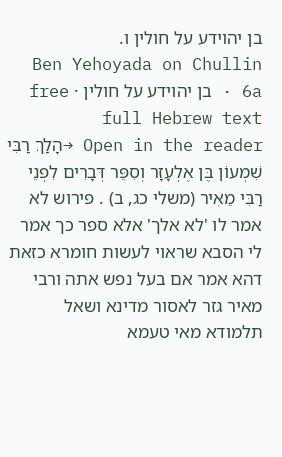בן יהוידע על חולין ו.
Ben Yehoyada on Chullin 6a · בן יהוידע על חולין · free full Hebrew text
Open in the reader →הָלַךְ רַבִּי שִׁמְעוֹן בֶּן אֶלְעָזָר וְסִפֵּר דְּבָרִים לִפְנֵי רַבִּי מֵאִיר (משלי כג, ב) . פירוש לא אמר לו 'לא אלך' אלא ספר כך אמר לי הסבא שראוי לעשות חומרא כזאת דהא אמר אם בעל נפש אתה ורבי מאיר גזר לאסור מדינא ושאל תלמודא מאי טעמא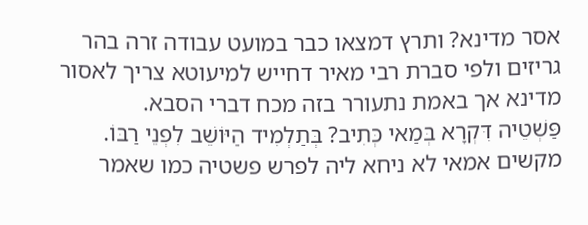אסר מדינא? ותרץ דמצאו כבר במועט עבודה זרה בהר גריזים ולפי סברת רבי מאיר דחייש למיעוטא צריך לאסור מדינא אך באמת נתעורר בזה מכח דברי הסבא.
פַּשְׁטֵיה דִּקְרָא בְּמַאי כְּתִיב? בְּתַלְמִיד הַיּוֹשֵׁב לִפְנֵי רַבּוֹ. מקשים אמאי לא ניחא ליה לפרש פשטיה כמו שאמר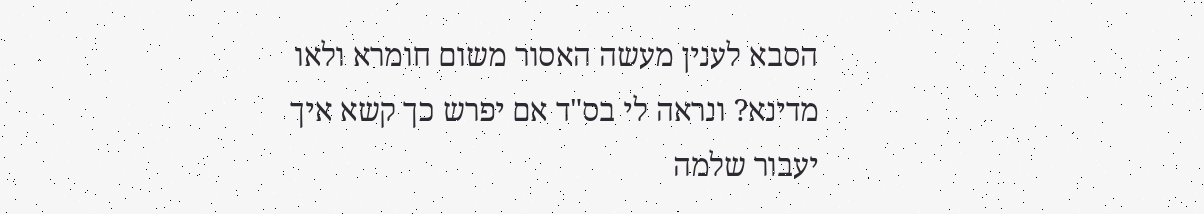הסבא לענין מעשה האסור משום חומרא ולאו מדינא? ונראה לי בס"ד אם יפרש כך קשא איך יעבור שלמה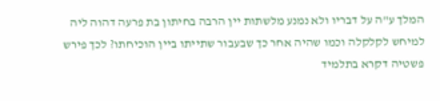המלך ע"ה על דבריו ולא נמנע מלשתות יין הרבה בחיתון בת פרעה דהוה ליה למיחש לקלקלה וכמו שהיה אחר כך שבעבור שתייתו ביין הוכיחתו? לכך פירש פשטיה דקרא בתלמיד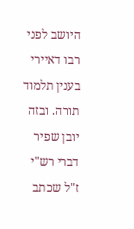היושב לפני רבו דאיירי בענין תלמוד תורה. ובזה יובן שפיר דברי רש"י ז"ל שכתב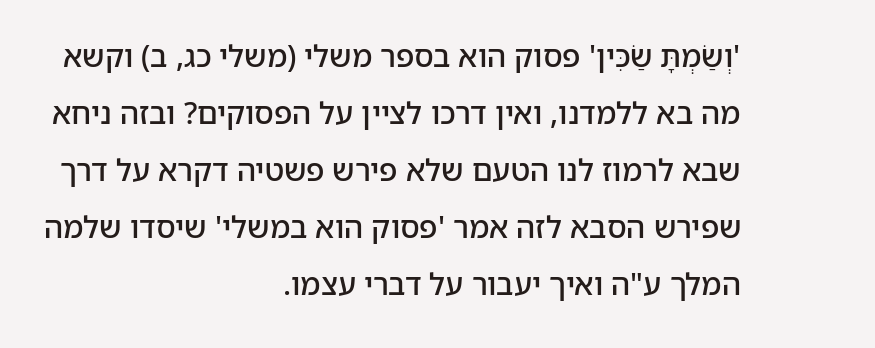'וְשַׂמְתָּ שַׂכִּין' פסוק הוא בספר משלי (משלי כג, ב) וקשא מה בא ללמדנו, ואין דרכו לציין על הפסוקים? ובזה ניחא שבא לרמוז לנו הטעם שלא פירש פשטיה דקרא על דרך שפירש הסבא לזה אמר 'פסוק הוא במשלי' שיסדו שלמה המלך ע"ה ואיך יעבור על דברי עצמו.